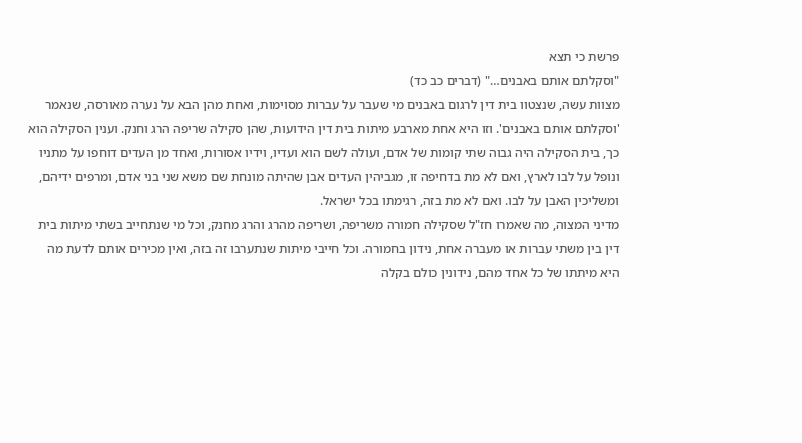פרשת כי תצא
"וסקלתם אותם באבנים…" (דברים כב כד)
מצוות עשה, שנצטוו בית דין לרגום באבנים מי שעבר על עברות מסוימות, ואחת מהן הבא על נערה מאורסה, שנאמר 'וסקלתם אותם באבנים'. וזו היא אחת מארבע מיתות בית דין הידועות, שהן סקילה שריפה הרג וחנק. וענין הסקילה הוא כך, בית הסקילה היה גבוה שתי קומות של אדם, ועולה לשם הוא ועדיו, וידיו אסורות, ואחד מן העדים דוחפו על מתניו ונופל על לבו לארץ, ואם לא מת בדחיפה זו, מגביהין העדים אבן שהיתה מונחת שם משא שני בני אדם, ומרפים ידיהם, ומשליכין האבן על לבו. ואם לא מת בזה, רגימתו בכל ישראל.
מדיני המצוה, מה שאמרו חז"ל שסקילה חמורה משריפה, ושריפה מהרג והרג מחנק, וכל מי שנתחייב בשתי מיתות בית דין בין משתי עברות או מעברה אחת, נידון בחמורה. וכל חייבי מיתות שנתערבו זה בזה, ואין מכירים אותם לדעת מה היא מיתתו של כל אחד מהם, נידונין כולם בקלה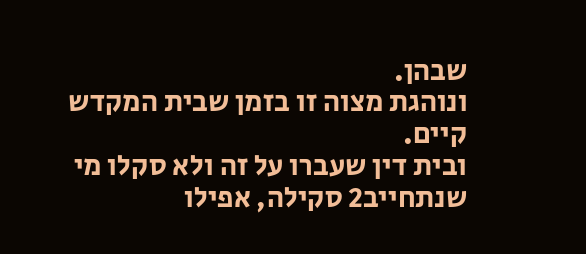שבהן.
ונוהגת מצוה זו בזמן שבית המקדש קיים.
ובית דין שעברו על זה ולא סקלו מי שנתחייב2 סקילה, אפילו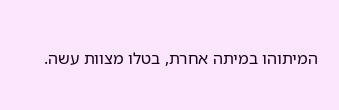המיתוהו במיתה אחרת, בטלו מצוות עשה.